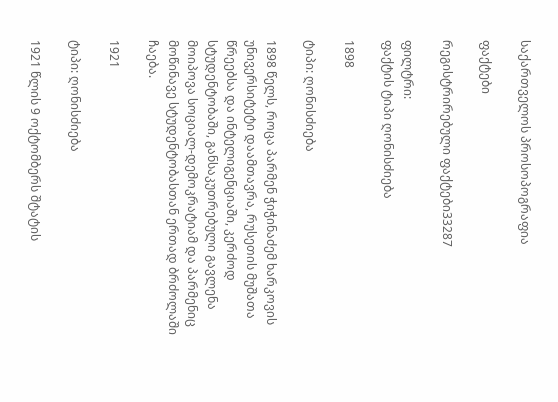საქართველოს პროსოპოგრაფია

ფაქტები

რეგისტრირებული ფაქტები33287

ფილტრი:
ფაქტის ტიპი ღონისძიება

1898

ტიპი: ღონისძიება

1898 წელს, როცა პარმენ ჭიჭინაძემ ხარკოვის უნივერსიტეტი დაამთავრა, რუსეთის მუშათა წრეებსა და ინტელიგენციაში, კერძოდ სტუდენტობაში, განსაკუთრებული გავლენა მოიპოვა სოციალ-დემოკრატიამ და პარმენიც მოწინავე სტუდენტობასთან ერთად ბრძოლაში ჩაება.

1921

ტიპი: ღონისძიება

1921 წლის 9 ოქტომბერს შტატის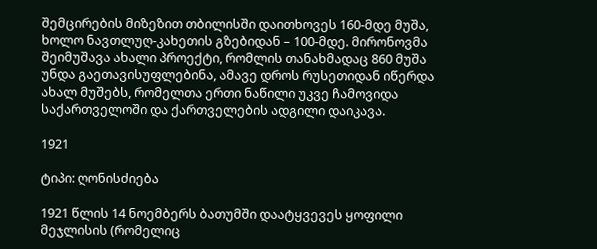შემცირების მიზეზით თბილისში დაითხოვეს 160-მდე მუშა, ხოლო ნავთლუღ-კახეთის გზებიდან – 100-მდე. მირონოვმა შეიმუშავა ახალი პროექტი, რომლის თანახმადაც 860 მუშა უნდა გაეთავისუფლებინა, ამავე დროს რუსეთიდან იწერდა ახალ მუშებს, რომელთა ერთი ნაწილი უკვე ჩამოვიდა საქართველოში და ქართველების ადგილი დაიკავა.

1921

ტიპი: ღონისძიება

1921 წლის 14 ნოემბერს ბათუმში დაატყვევეს ყოფილი მეჯლისის (რომელიც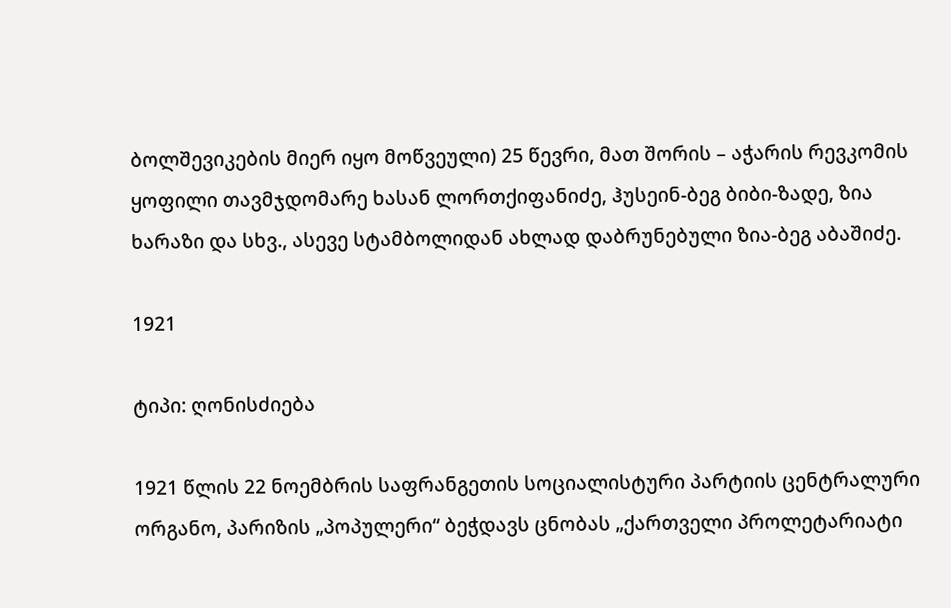ბოლშევიკების მიერ იყო მოწვეული) 25 წევრი, მათ შორის – აჭარის რევკომის ყოფილი თავმჯდომარე ხასან ლორთქიფანიძე, ჰუსეინ-ბეგ ბიბი-ზადე, ზია ხარაზი და სხვ., ასევე სტამბოლიდან ახლად დაბრუნებული ზია-ბეგ აბაშიძე.

1921

ტიპი: ღონისძიება

1921 წლის 22 ნოემბრის საფრანგეთის სოციალისტური პარტიის ცენტრალური ორგანო, პარიზის „პოპულერი“ ბეჭდავს ცნობას „ქართველი პროლეტარიატი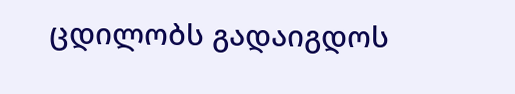ცდილობს გადაიგდოს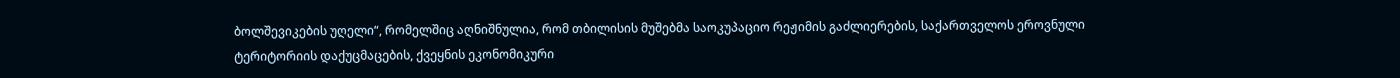ბოლშევიკების უღელი“, რომელშიც აღნიშნულია, რომ თბილისის მუშებმა საოკუპაციო რეჟიმის გაძლიერების, საქართველოს ეროვნული ტერიტორიის დაქუცმაცების, ქვეყნის ეკონომიკური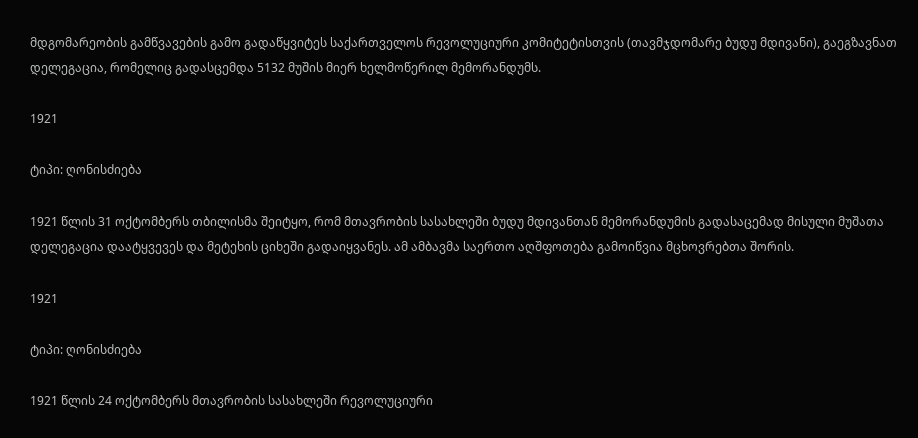მდგომარეობის გამწვავების გამო გადაწყვიტეს საქართველოს რევოლუციური კომიტეტისთვის (თავმჯდომარე ბუდუ მდივანი), გაეგზავნათ დელეგაცია, რომელიც გადასცემდა 5132 მუშის მიერ ხელმოწერილ მემორანდუმს.

1921

ტიპი: ღონისძიება

1921 წლის 31 ოქტომბერს თბილისმა შეიტყო, რომ მთავრობის სასახლეში ბუდუ მდივანთან მემორანდუმის გადასაცემად მისული მუშათა დელეგაცია დაატყვევეს და მეტეხის ციხეში გადაიყვანეს. ამ ამბავმა საერთო აღშფოთება გამოიწვია მცხოვრებთა შორის.

1921

ტიპი: ღონისძიება

1921 წლის 24 ოქტომბერს მთავრობის სასახლეში რევოლუციური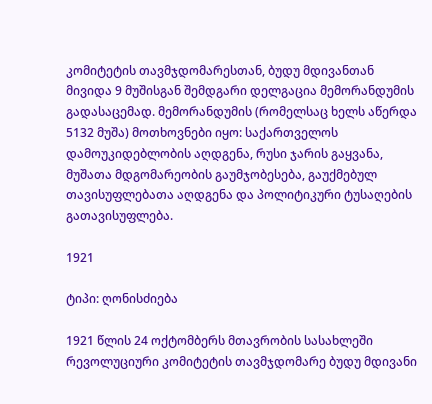კომიტეტის თავმჯდომარესთან, ბუდუ მდივანთან მივიდა 9 მუშისგან შემდგარი დელგაცია მემორანდუმის გადასაცემად. მემორანდუმის (რომელსაც ხელს აწერდა 5132 მუშა) მოთხოვნები იყო: საქართველოს დამოუკიდებლობის აღდგენა, რუსი ჯარის გაყვანა, მუშათა მდგომარეობის გაუმჯობესება, გაუქმებულ თავისუფლებათა აღდგენა და პოლიტიკური ტუსაღების გათავისუფლება.

1921

ტიპი: ღონისძიება

1921 წლის 24 ოქტომბერს მთავრობის სასახლეში რევოლუციური კომიტეტის თავმჯდომარე ბუდუ მდივანი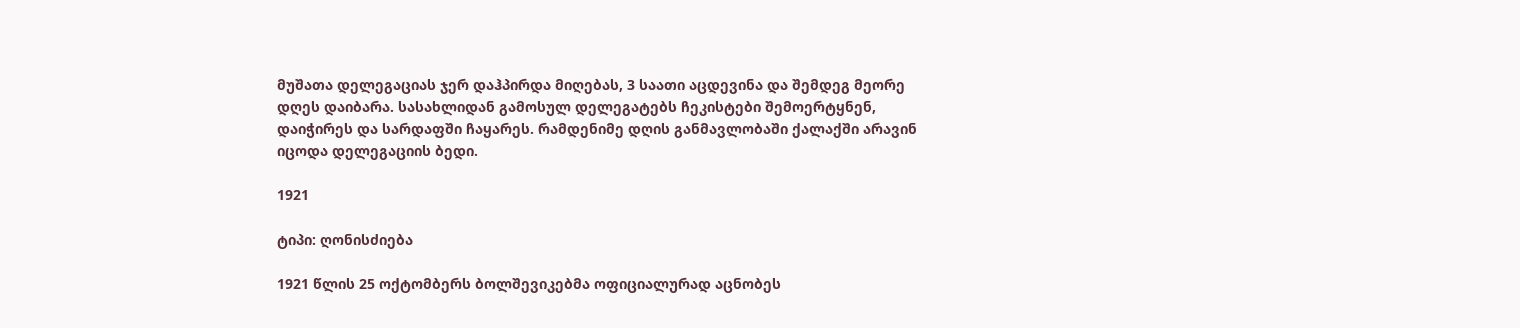მუშათა დელეგაციას ჯერ დაჰპირდა მიღებას, 3 საათი აცდევინა და შემდეგ მეორე დღეს დაიბარა. სასახლიდან გამოსულ დელეგატებს ჩეკისტები შემოერტყნენ, დაიჭირეს და სარდაფში ჩაყარეს. რამდენიმე დღის განმავლობაში ქალაქში არავინ იცოდა დელეგაციის ბედი.

1921

ტიპი: ღონისძიება

1921 წლის 25 ოქტომბერს ბოლშევიკებმა ოფიციალურად აცნობეს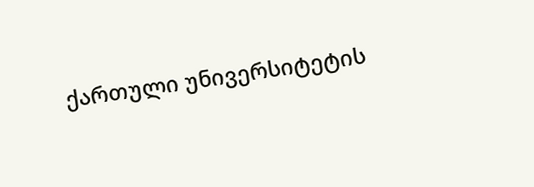ქართული უნივერსიტეტის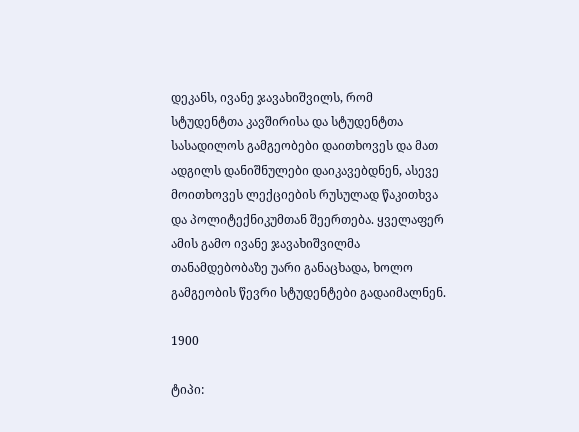დეკანს, ივანე ჯავახიშვილს, რომ სტუდენტთა კავშირისა და სტუდენტთა სასადილოს გამგეობები დაითხოვეს და მათ ადგილს დანიშნულები დაიკავებდნენ, ასევე მოითხოვეს ლექციების რუსულად წაკითხვა და პოლიტექნიკუმთან შეერთება. ყველაფერ ამის გამო ივანე ჯავახიშვილმა თანამდებობაზე უარი განაცხადა, ხოლო გამგეობის წევრი სტუდენტები გადაიმალნენ.

1900

ტიპი: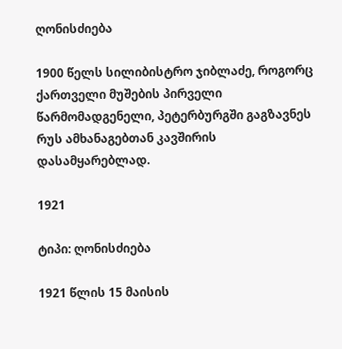ღონისძიება

1900 წელს სილიბისტრო ჯიბლაძე, როგორც ქართველი მუშების პირველი წარმომადგენელი, პეტერბურგში გაგზავნეს რუს ამხანაგებთან კავშირის დასამყარებლად.

1921

ტიპი: ღონისძიება

1921 წლის 15 მაისის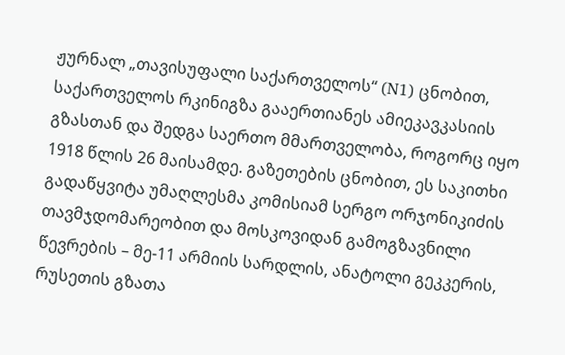ჟურნალ „თავისუფალი საქართველოს“ (N1) ცნობით, საქართველოს რკინიგზა გააერთიანეს ამიეკავკასიის გზასთან და შედგა საერთო მმართველობა, როგორც იყო 1918 წლის 26 მაისამდე. გაზეთების ცნობით, ეს საკითხი გადაწყვიტა უმაღლესმა კომისიამ სერგო ორჯონიკიძის თავმჯდომარეობით და მოსკოვიდან გამოგზავნილი წევრების – მე-11 არმიის სარდლის, ანატოლი გეკკერის, რუსეთის გზათა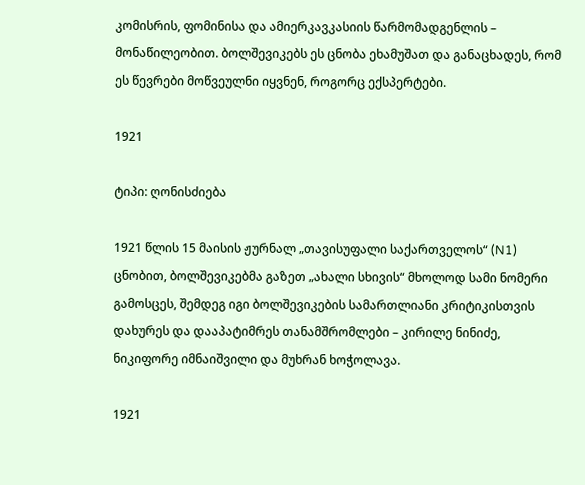კომისრის, ფომინისა და ამიერკავკასიის წარმომადგენლის – მონაწილეობით. ბოლშევიკებს ეს ცნობა ეხამუშათ და განაცხადეს, რომ ეს წევრები მოწვეულნი იყვნენ, როგორც ექსპერტები.

1921

ტიპი: ღონისძიება

1921 წლის 15 მაისის ჟურნალ „თავისუფალი საქართველოს“ (N1) ცნობით, ბოლშევიკებმა გაზეთ „ახალი სხივის“ მხოლოდ სამი ნომერი გამოსცეს, შემდეგ იგი ბოლშევიკების სამართლიანი კრიტიკისთვის დახურეს და დააპატიმრეს თანამშრომლები – კირილე ნინიძე, ნიკიფორე იმნაიშვილი და მუხრან ხოჭოლავა.

1921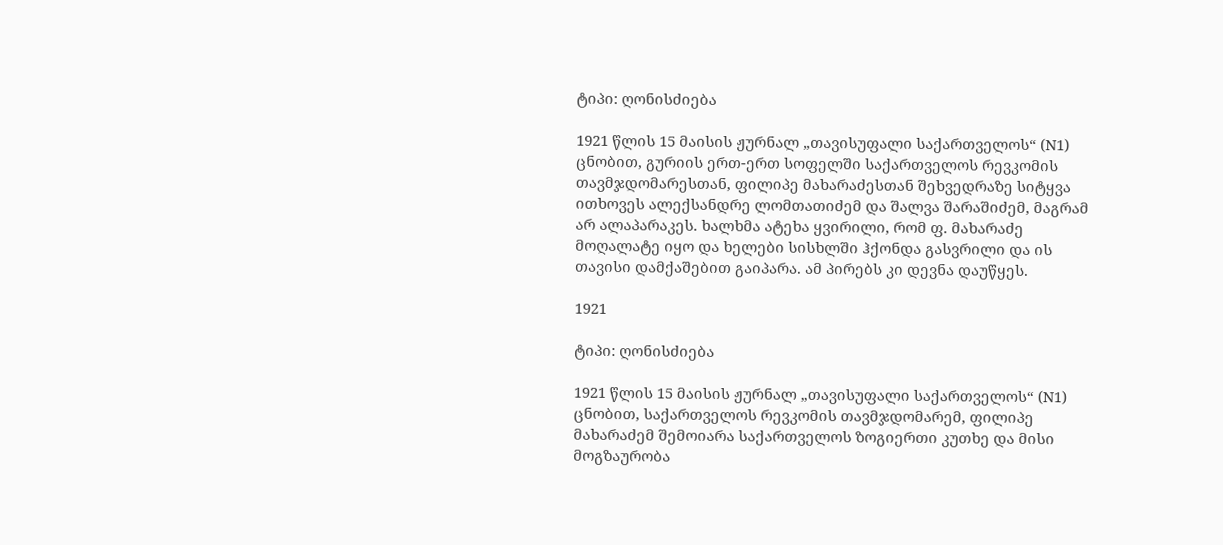ტიპი: ღონისძიება

1921 წლის 15 მაისის ჟურნალ „თავისუფალი საქართველოს“ (N1) ცნობით, გურიის ერთ-ერთ სოფელში საქართველოს რევკომის თავმჯდომარესთან, ფილიპე მახარაძესთან შეხვედრაზე სიტყვა ითხოვეს ალექსანდრე ლომთათიძემ და შალვა შარაშიძემ, მაგრამ არ ალაპარაკეს. ხალხმა ატეხა ყვირილი, რომ ფ. მახარაძე მოღალატე იყო და ხელები სისხლში ჰქონდა გასვრილი და ის თავისი დამქაშებით გაიპარა. ამ პირებს კი დევნა დაუწყეს.

1921

ტიპი: ღონისძიება

1921 წლის 15 მაისის ჟურნალ „თავისუფალი საქართველოს“ (N1) ცნობით, საქართველოს რევკომის თავმჯდომარემ, ფილიპე მახარაძემ შემოიარა საქართველოს ზოგიერთი კუთხე და მისი მოგზაურობა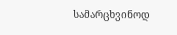სამარცხვინოდ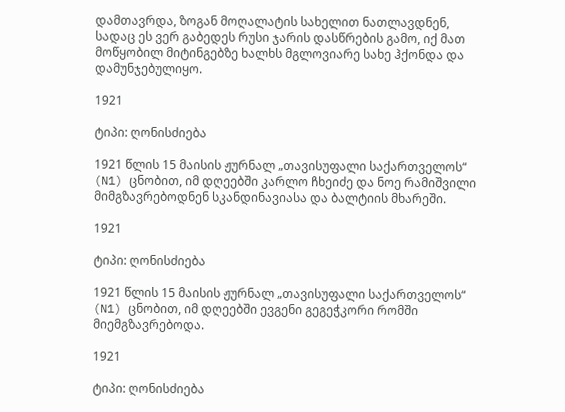დამთავრდა, ზოგან მოღალატის სახელით ნათლავდნენ, სადაც ეს ვერ გაბედეს რუსი ჯარის დასწრების გამო, იქ მათ მოწყობილ მიტინგებზე ხალხს მგლოვიარე სახე ჰქონდა და დამუნჯებულიყო.

1921

ტიპი: ღონისძიება

1921 წლის 15 მაისის ჟურნალ „თავისუფალი საქართველოს“ (N1) ცნობით, იმ დღეებში კარლო ჩხეიძე და ნოე რამიშვილი მიმგზავრებოდნენ სკანდინავიასა და ბალტიის მხარეში.

1921

ტიპი: ღონისძიება

1921 წლის 15 მაისის ჟურნალ „თავისუფალი საქართველოს“ (N1) ცნობით, იმ დღეებში ევგენი გეგეჭკორი რომში მიემგზავრებოდა.

1921

ტიპი: ღონისძიება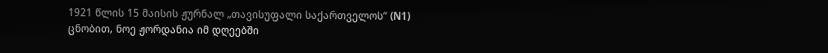1921 წლის 15 მაისის ჟურნალ „თავისუფალი საქართველოს“ (N1) ცნობით, ნოე ჟორდანია იმ დღეებში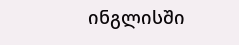ინგლისში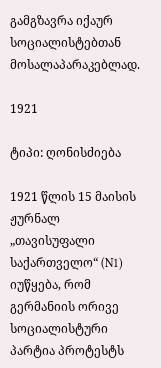გამგზავრა იქაურ სოციალისტებთან მოსალაპარაკებლად.

1921

ტიპი: ღონისძიება

1921 წლის 15 მაისის ჟურნალ „თავისუფალი საქართველო“ (N1) იუწყება, რომ გერმანიის ორივე სოციალისტური პარტია პროტესტს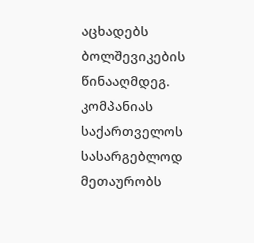აცხადებს ბოლშევიკების წინააღმდეგ. კომპანიას საქართველოს სასარგებლოდ მეთაურობს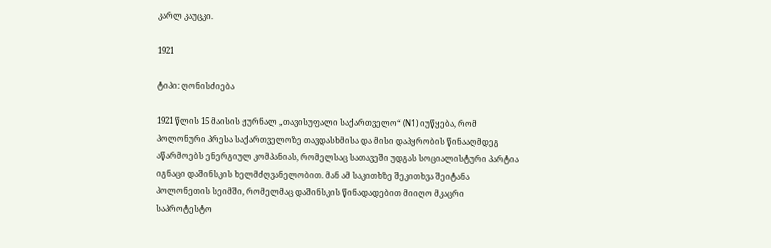კარლ კაუცკი.

1921

ტიპი: ღონისძიება

1921 წლის 15 მაისის ჟურნალ „თავისუფალი საქართველო“ (N1) იუწყება, რომ პოლონური პრესა საქართველოზე თავდასხმისა და მისი დაპყრობის წინააღმდეგ აწარმოებს ენერგიულ კომპანიას, რომელსაც სათავეში უდგას სოციალისტური პარტია იგნაცი დაშინსკის ხელმძღვანელობით. მან ამ საკითხზე შეკითხვა შეიტანა პოლონეთის სეიმში, რომელმაც დაშინსკის წინადადებით მიიღო მკაცრი საპროტესტო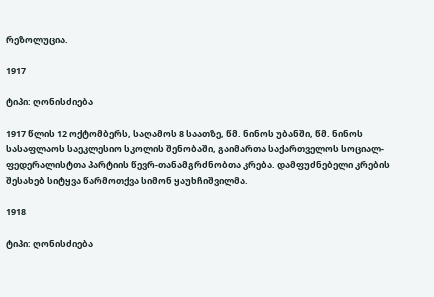რეზოლუცია.

1917

ტიპი: ღონისძიება

1917 წლის 12 ოქტომბერს, საღამოს 8 საათზე, წმ. ნინოს უბანში, წმ. ნინოს სასაფლაოს საეკლესიო სკოლის შენობაში, გაიმართა საქართველოს სოციალ-ფედერალისტთა პარტიის წევრ-თანამგრძნობთა კრება. დამფუძნებელი კრების შესახებ სიტყვა წარმოთქვა სიმონ ყაუხჩიშვილმა.

1918

ტიპი: ღონისძიება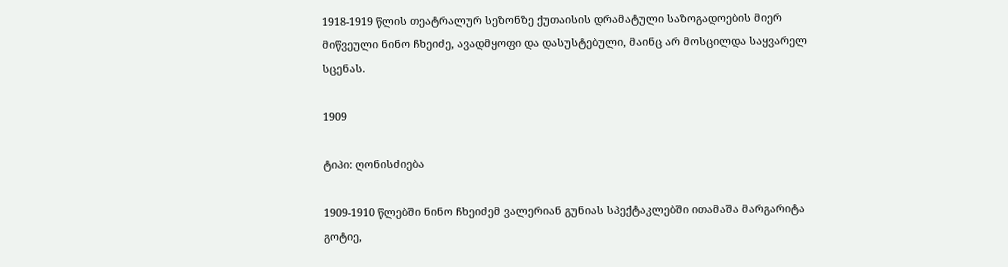1918-1919 წლის თეატრალურ სეზონზე ქუთაისის დრამატული საზოგადოების მიერ მიწვეული ნინო ჩხეიძე, ავადმყოფი და დასუსტებული, მაინც არ მოსცილდა საყვარელ სცენას.

1909

ტიპი: ღონისძიება

1909-1910 წლებში ნინო ჩხეიძემ ვალერიან გუნიას სპექტაკლებში ითამაშა მარგარიტა გოტიე,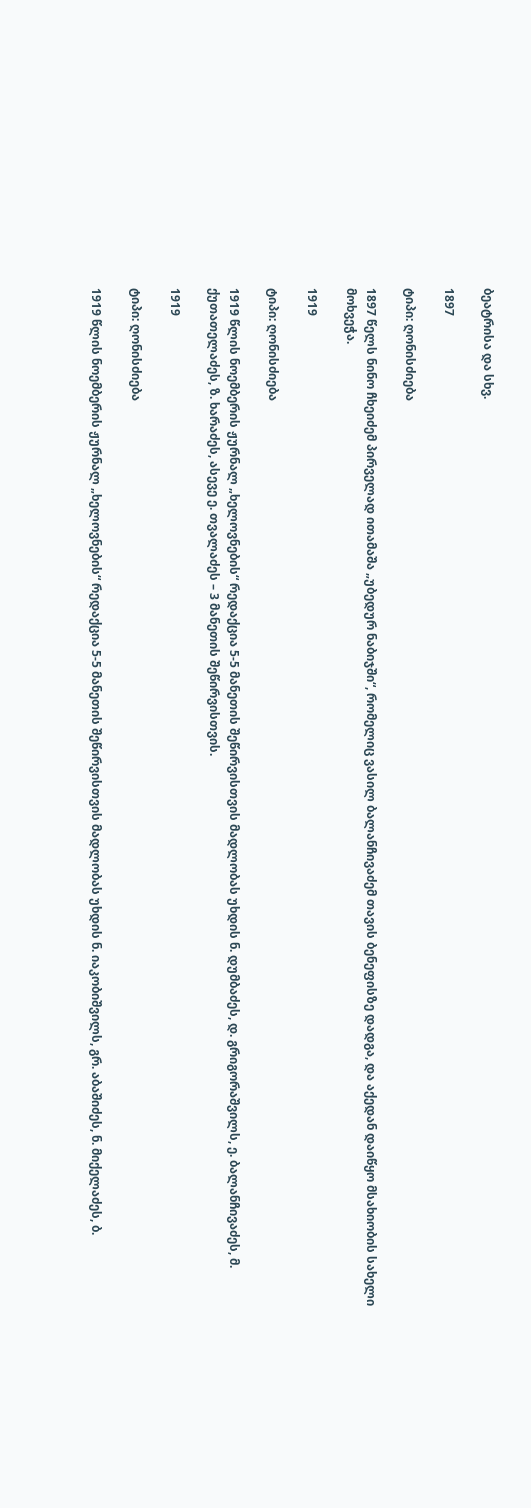ბეატრისა და სხვ.

1897

ტიპი: ღონისძიება

1897 წელს ნინო ჩხეიძემ პირველად ითამაშა „უბედურ ნაბიჯში“, რომელიც ვასილ ბალანჩივაძემ თავის ბენეფისზე დადგა, და აქედან დაიწყო მსახიობის სახელი მოხვეჭა.

1919

ტიპი: ღონისძიება

1919 წლის ნოემბერის ჟურნალ „ხელოვნების“ რედაქცია 5-5 მანეთის შეწირვისთვის მადლობას უხდის ნ. დუმბაძეს, დ. გრიგორაშვილს, ე. ბალანჩივაძეს, მ. ქუთათელაძეს, ზ. ხარაძეს, ასევე ე. თვალაძეს – 3 მანეთის შეწირვისთვის.

1919

ტიპი: ღონისძიება

1919 წლის ნოემბერის ჟურნალ „ხელოვნების“ რედაქცია 5-5 მანეთის შეწირვისთვის მადლობას უხდის ნ. იაკობიშვილს, გრ. აბაშიძეს, ნ. მიქელაძეს, ბ.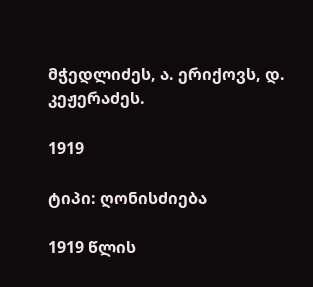მჭედლიძეს, ა. ერიქოვს, დ. კეჟერაძეს.

1919

ტიპი: ღონისძიება

1919 წლის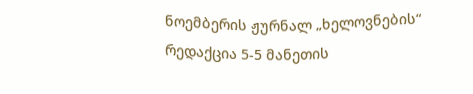ნოემბერის ჟურნალ „ხელოვნების“ რედაქცია 5-5 მანეთის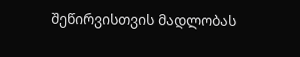შეწირვისთვის მადლობას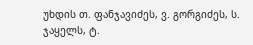უხდის თ. ფანჯავიძეს, ვ. გორგიძეს, ს. ჯაყელს, ტ.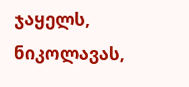ჯაყელს, ნიკოლავას,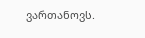ვართანოვს.